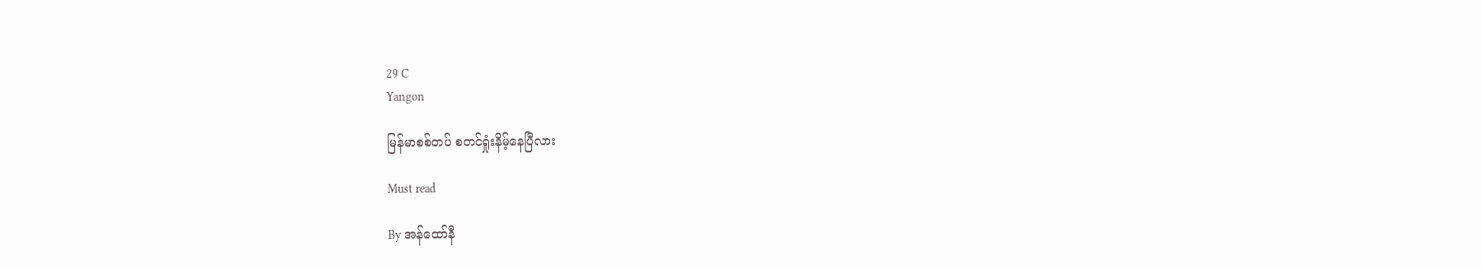29 C
Yangon

မြန်မာစစ်တပ် စတင်ရှုံးနိမ့်နေပြီလား

Must read

By အန်ထော်နီ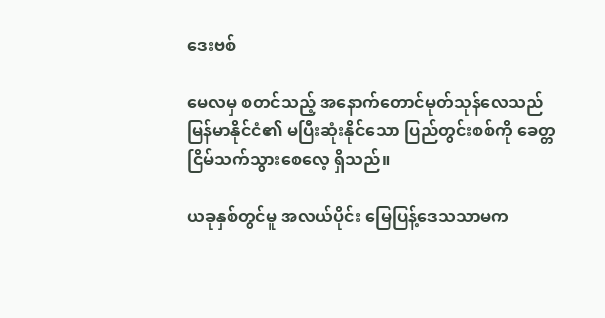ဒေးဗစ်

မေလမှ စတင်သည့် အနောက်တောင်မုတ်သုန်လေသည် မြန်မာနိုင်ငံ၏ မပြီးဆုံးနိုင်သော ပြည်တွင်းစစ်ကို ခေတ္တငြိမ်သက်သွားစေလေ့ ရှိသည်။

ယခုနှစ်တွင်မူ အလယ်ပိုင်း မြေပြန့်ဒေသသာမက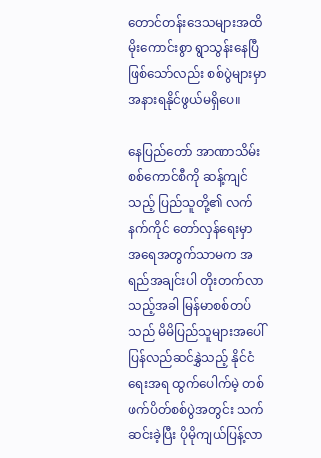တောင်တန်းဒေသများအထိ မိုးကောင်းစွာ ရွာသွန်းနေပြီဖြစ်သော်လည်း စစ်ပွဲများမှာ အနားရနိုင်ဖွယ်မရှိပေ။

နေပြည်တော် အာဏာသိမ်းစစ်ကောင်စီကို ဆန့်ကျင်သည့် ပြည်သူတို့၏ လက်နက်ကိုင် တော်လှန်ရေးမှာ အရေအတွက်သာမက အရည်အချင်းပါ တိုးတက်လာသည့်အခါ မြန်မာစစ်တပ်သည် မိမိပြည်သူများအပေါ် ပြန်လည်ဆင်နွှဲသည့် နိုင်ငံရေးအရ ထွက်ပေါက်မဲ့ တစ်ဖက်ပိတ်စစ်ပွဲအတွင်း သက်ဆင်းခဲ့ပြီး ပိုမိုကျယ်ပြန့်လာ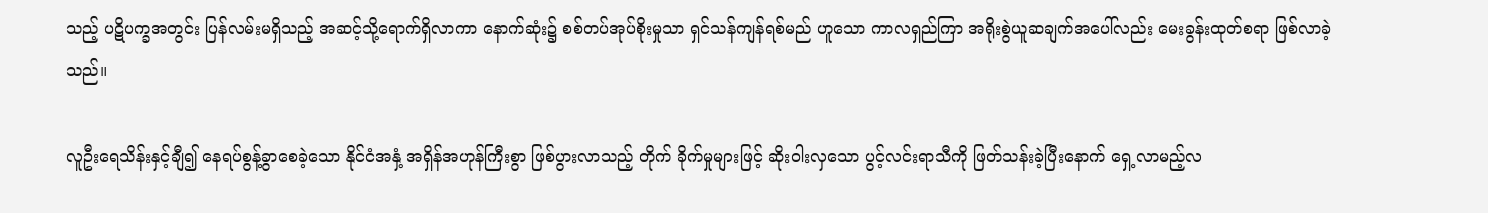သည့် ပဋိပက္ခအတွင်း ပြန်လမ်းမရှိသည့် အဆင့်သို့ရောက်ရှိလာကာ နောက်ဆုံး၌ စစ်တပ်အုပ်စိုးမှုသာ ရှင်သန်ကျန်ရစ်မည် ဟူသော ကာလရှည်ကြာ အရိုးစွဲယူဆချက်အပေါ်လည်း မေးခွန်းထုတ်စရာ ဖြစ်လာခဲ့သည်။

လူဦးရေသိန်းနှင့်ချီ၍ နေရပ်စွန့်ခွာစေခဲ့သော နိုင်ငံအနှံ့ အရှိန်အဟုန်ကြီးစွာ ဖြစ်ပွားလာသည့် တိုက် ခိုက်မှုများဖြင့် ဆိုးဝါးလှသော ပွင့်လင်းရာသီကို ဖြတ်သန်းခဲ့ပြီးနောက် ရှေ့လာမည့်လ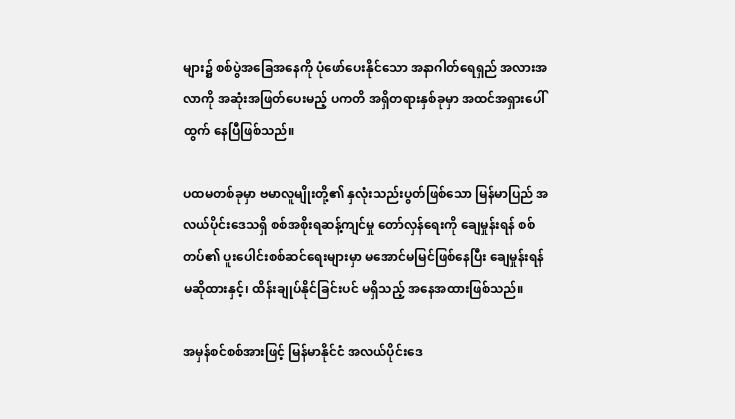များ၌ စစ်ပွဲအခြေအနေကို ပုံဖော်ပေးနိုင်သော အနာဂါတ်ရေရှည် အလားအလာကို အဆုံးအဖြတ်ပေးမည့် ပကတိ အရှိတရားနှစ်ခုမှာ အထင်အရှားပေါ်ထွက် နေပြီဖြစ်သည်။

ပထမတစ်ခုမှာ ဗမာလူမျိုးတို့၏ နှလုံးသည်းပွတ်ဖြစ်သော မြန်မာပြည် အလယ်ပိုင်းဒေသရှိ စစ်အစိုးရဆန့်ကျင်မှု တော်လှန်ရေးကို ချေမှုန်းရန် စစ်တပ်၏ ပူးပေါင်းစစ်ဆင်ရေးများမှာ မအောင်မမြင်ဖြစ်နေပြီး ချေမှုန်းရန်မဆိုထားနှင့်၊ ထိန်းချုပ်နိုင်ခြင်းပင် မရှိသည့် အနေအထားဖြစ်သည်။

အမှန်စင်စစ်အားဖြင့် မြန်မာနိုင်ငံ အလယ်ပိုင်းဒေ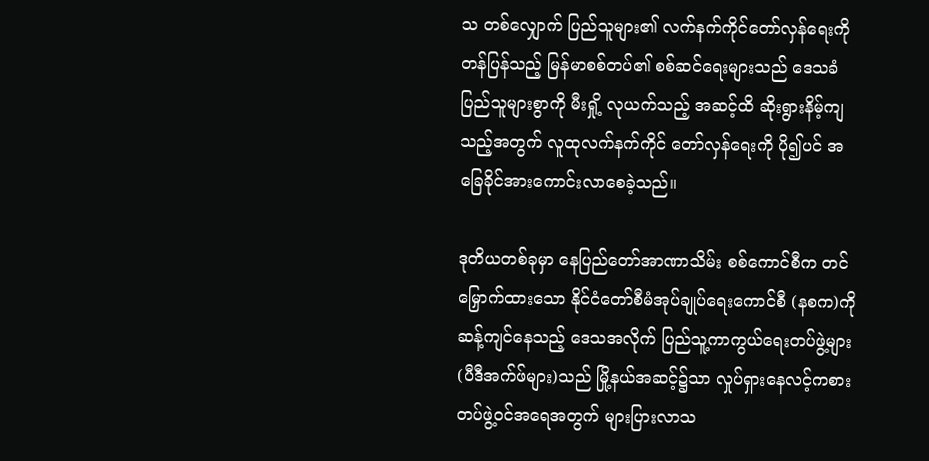သ တစ်လျှောက် ပြည်သူများ၏ လက်နက်ကိုင်တော်လှန်ရေးကို တန်ပြန်သည့် မြန်မာစစ်တပ်၏ စစ်ဆင်ရေးများသည် ဒေသခံပြည်သူများစွာကို မီးရှို့ လုယက်သည့် အဆင့်ထိ ဆိုးရွားနိမ့်ကျသည့်အတွက် လူထုလက်နက်ကိုင် တော်လှန်ရေးကို ပို၍ပင် အခြေခိုင်အားကောင်းလာစေခဲ့သည်။

ဒုတိယတစ်ခုမှာ နေပြည်တော်အာဏာသိမ်း စစ်ကောင်စီက တင်မြှောက်ထားသော နိုင်ငံတော်စီမံအုပ်ချုပ်ရေးကောင်စီ (နစက)ကို ဆန့်ကျင်နေသည့် ဒေသအလိုက် ပြည်သူ့ကာကွယ်ရေးတပ်ဖွဲ့များ (ပီဒီအက်ဖ်များ)သည် မြို့နယ်အဆင့်၌သာ လှုပ်ရှားနေလင့်ကစား တပ်ဖွဲ့ဝင်အရေအတွက် များပြားလာသ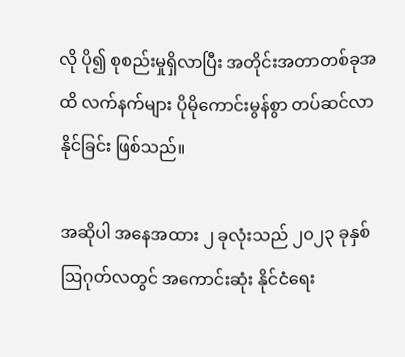လို ပို၍ စုစည်းမှုရှိလာပြီး အတိုင်းအတာတစ်ခုအထိ လက်နက်များ ပိုမိုကောင်းမွန်စွာ တပ်ဆင်လာနိုင်ခြင်း ဖြစ်သည်။

အဆိုပါ အနေအထား ၂ ခုလုံးသည် ၂၀၂၃ ခုနှစ် ဩဂုတ်လတွင် အကောင်းဆုံး နိုင်ငံရေး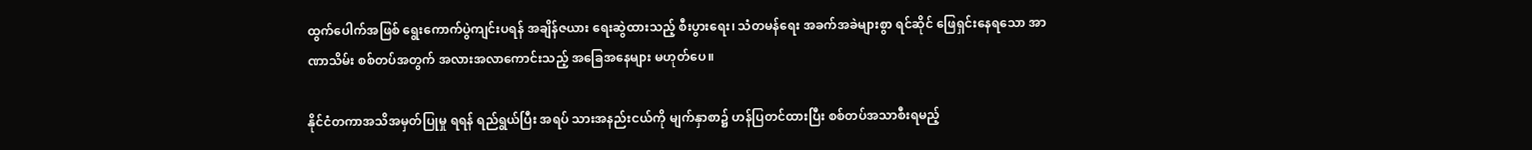ထွက်ပေါက်အဖြစ် ရွေးကောက်ပွဲကျင်းပရန် အချိန်ဇယား ရေးဆွဲထားသည့် စီးပွားရေး၊ သံတမန်ရေး အခက်အခဲများစွာ ရင်ဆိုင် ဖြေရှင်းနေရသော အာဏာသိမ်း စစ်တပ်အတွက် အလားအလာကောင်းသည့် အခြေအနေများ မဟုတ်ပေ။

နိုင်ငံတကာအသိအမှတ်ပြုမှု ရရန် ရည်ရွယ်ပြီး အရပ် သားအနည်းငယ်ကို မျက်နှာစာ၌ ဟန်ပြတင်ထားပြီး စစ်တပ်အသာစီးရမည့်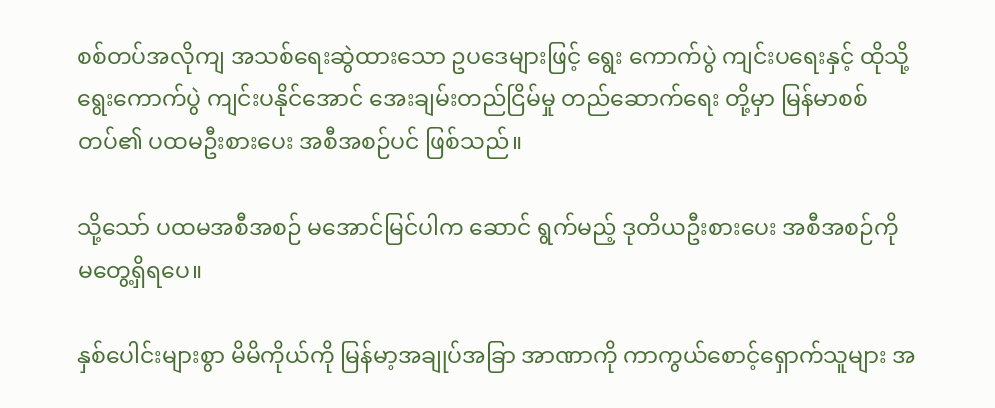စစ်တပ်အလိုကျ အသစ်ရေးဆွဲထားသော ဥပဒေများဖြင့် ရွေး ကောက်ပွဲ ကျင်းပရေးနှင့် ထိုသို့ ရွေးကောက်ပွဲ ကျင်းပနိုင်အောင် အေးချမ်းတည်ငြိမ်မှု တည်ဆောက်ရေး တို့မှာ မြန်မာစစ်တပ်၏ ပထမဦးစားပေး အစီအစဉ်ပင် ဖြစ်သည်။

သို့သော် ပထမအစီအစဉ် မအောင်မြင်ပါက ဆောင် ရွက်မည့် ဒုတိယဦးစားပေး အစီအစဉ်ကို မတွေ့ရှိရပေ။

နှစ်ပေါင်းများစွာ မိမိကိုယ်ကို မြန်မာ့အချုပ်အခြာ အာဏာကို ကာကွယ်စောင့်ရှောက်သူများ အ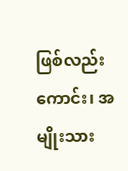ဖြစ်လည်းကောင်း၊ အမျိုးသား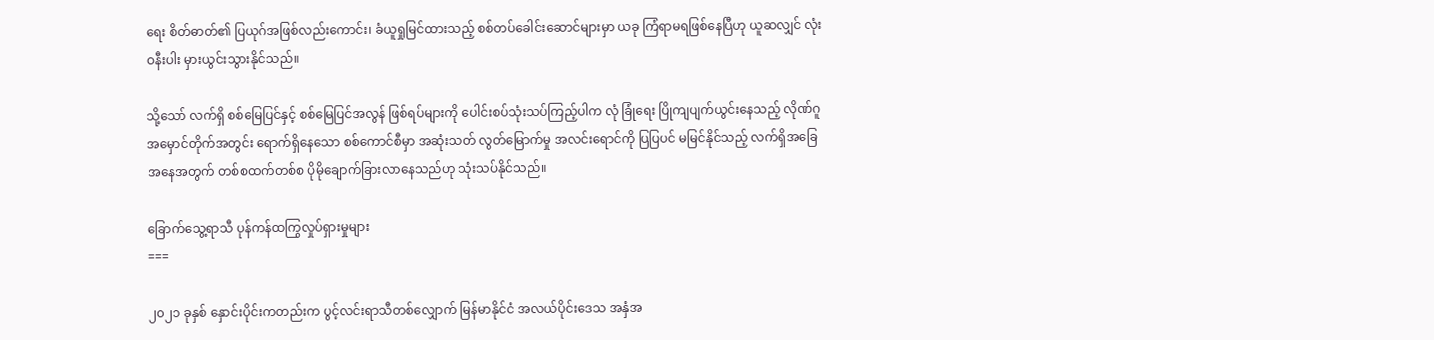ရေး စိတ်ဓာတ်၏ ပြယုဂ်အဖြစ်လည်းကောင်း၊ ခံယူရှုမြင်ထားသည့် စစ်တပ်ခေါင်းဆောင်များမှာ ယခု ကြံရာမရဖြစ်နေပြီဟု ယူဆလျှင် လုံးဝနီးပါး မှားယွင်းသွားနိုင်သည်။

သို့သော် လက်ရှိ စစ်မြေပြင်နှင့် စစ်မြေပြင်အလွန် ဖြစ်ရပ်များကို ပေါင်းစပ်သုံးသပ်ကြည့်ပါက လုံ ခြုံရေး ပြိုကျပျက်ယွင်းနေသည့် လိုဏ်ဂူအမှောင်တိုက်အတွင်း ရောက်ရှိနေသော စစ်ကောင်စီမှာ အဆုံးသတ် လွတ်မြောက်မှု အလင်းရောင်ကို ပြပြပင် မမြင်နိုင်သည့် လက်ရှိအခြေအနေအတွက် တစ်စထက်တစ်စ ပိုမိုချောက်ခြားလာနေသည်ဟု သုံးသပ်နိုင်သည်။

ခြောက်သွေ့ရာသီ ပုန်ကန်ထကြွလှုပ်ရှားမှုများ
===

၂၀၂၁ ခုနှစ် နှောင်းပိုင်းကတည်းက ပွင့်လင်းရာသီတစ်လျှောက် မြန်မာနိုင်ငံ အလယ်ပိုင်းဒေသ အနှံအ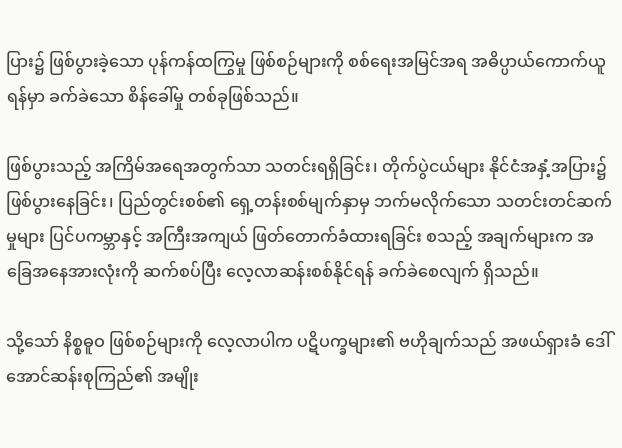ပြား၌ ဖြစ်ပွားခဲ့သော ပုန်ကန်ထကြွမှု ဖြစ်စဉ်များကို စစ်ရေးအမြင်အရ အဓိပ္ပာယ်ကောက်ယူရန်မှာ ခက်ခဲသော စိန်ခေါ်မှု တစ်ခုဖြစ်သည်။

ဖြစ်ပွားသည့် အကြိမ်အရေအတွက်သာ သတင်းရရှိခြင်း၊ တိုက်ပွဲငယ်များ နိုင်ငံအနှံ့အပြား၌ ဖြစ်ပွားနေခြင်း၊ ပြည်တွင်းစစ်၏ ရှေ့တန်းစစ်မျက်နှာမှ ဘက်မလိုက်သော သတင်းတင်ဆက်မှုများ ပြင်ပကမ္ဘာနှင့် အကြီးအကျယ် ဖြတ်တောက်ခံထားရခြင်း စသည့် အချက်များက အခြေအနေအားလုံးကို ဆက်စပ်ပြီး လေ့လာဆန်းစစ်နိုင်ရန် ခက်ခဲစေလျက် ရှိသည်။

သို့သော် နိစ္စဓူဝ ဖြစ်စဉ်များကို လေ့လာပါက ပဋိပက္ခများ၏ ဗဟိုချက်သည် အဖယ်ရှားခံ ဒေါ်အောင်ဆန်းစုကြည်၏ အမျိုး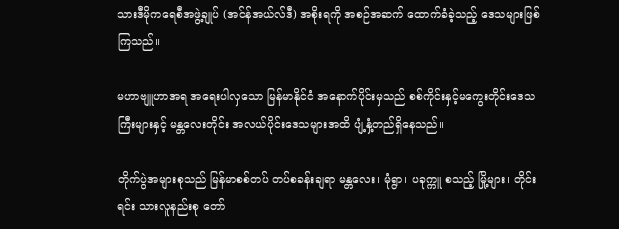သားဒီမိုကရေစီအဖွဲ့ချုပ် (အင်န်အယ်လ်ဒီ) အစိုးရကို အစဉ်အဆက် ထောက်ခံခဲ့သည့် ဒေသများဖြစ်ကြသည်။

မဟာဗျူဟာအရ အရေးပါလှသော မြန်မာနိုင်ငံ အနောက်ပိုင်းမှသည် စစ်ကိုင်းနှင့်မကွေးတိုင်းဒေသကြီးများနှင့် မန္တလေးတိုင်း အလယ်ပိုင်းဒေသများအထိ ပျံ့နှံ့တည်ရှိနေသည်။

တိုက်ပွဲအများစုသည် မြန်မာစစ်တပ် တပ်စခန်းချရာ မန္တလေး၊ မုံရွာ၊ ပခုက္ကူ စသည့် မြို့များ၊ တိုင်းရင်း သားလူနည်းစု တော်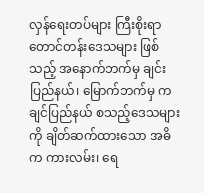လှန်ရေးတပ်များ ကြီးစိုးရာ တောင်တန်းဒေသများ ဖြစ်သည့် အနောက်ဘက်မှ ချင်းပြည်နယ်၊ မြောက်ဘက်မှ ကချင်ပြည်နယ် စသည့်ဒေသများကို ချိတ်ဆက်ထားသော အဓိက ကားလမ်း၊ ရေ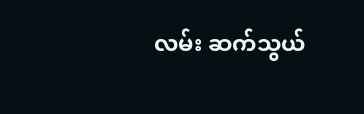လမ်း ဆက်သွယ်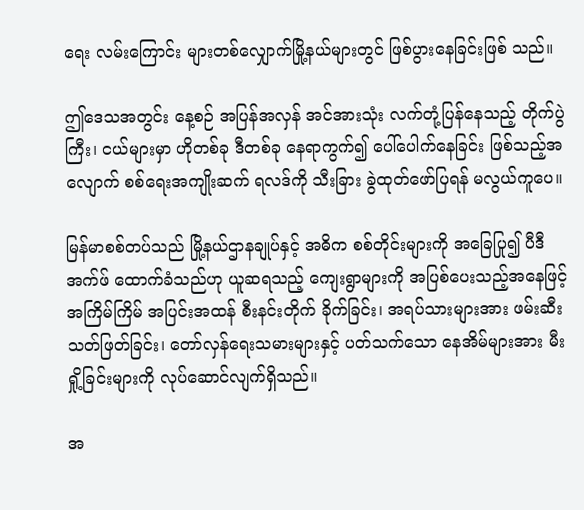ရေး လမ်းကြောင်း များတစ်လျှောက်မြို့နယ်များတွင် ဖြစ်ပွားနေခြင်းဖြစ် သည်။

ဤဒေသအတွင်း နေ့စဉ် အပြန်အလှန် အင်အားသုံး လက်တုံ့ပြန်နေသည့် တိုက်ပွဲ ကြီး၊ ငယ်များမှာ ဟိုတစ်ခု ဒီတစ်ခု နေရာကွက်၍ ပေါ်ပေါက်နေခြင်း ဖြစ်သည့်အလျောက် စစ်ရေးအကျိုးဆက် ရလဒ်ကို သီးခြား ခွဲထုတ်ဖော်ပြရန် မလွယ်ကူပေ။

မြန်မာစစ်တပ်သည် မြို့နယ်ဌာနချုပ်နှင့် အဓိက စစ်တိုင်းများကို အခြေပြု၍ ပီဒီအက်ဖ် ထောက်ခံသည်ဟု ယူဆရသည့် ကျေးရွာများကို အပြစ်ပေးသည့်အနေဖြင့် အကြိမ်ကြိမ် အပြင်းအထန် စီးနင်းတိုက် ခိုက်ခြင်း၊ အရပ်သားများအား ဖမ်းဆီး သတ်ဖြတ်ခြင်း၊ တော်လှန်ရေးသမားများနှင့် ပတ်သက်သော နေအိမ်များအား မီးရှို့ခြင်းများကို လုပ်ဆောင်လျက်ရှိသည်။

အ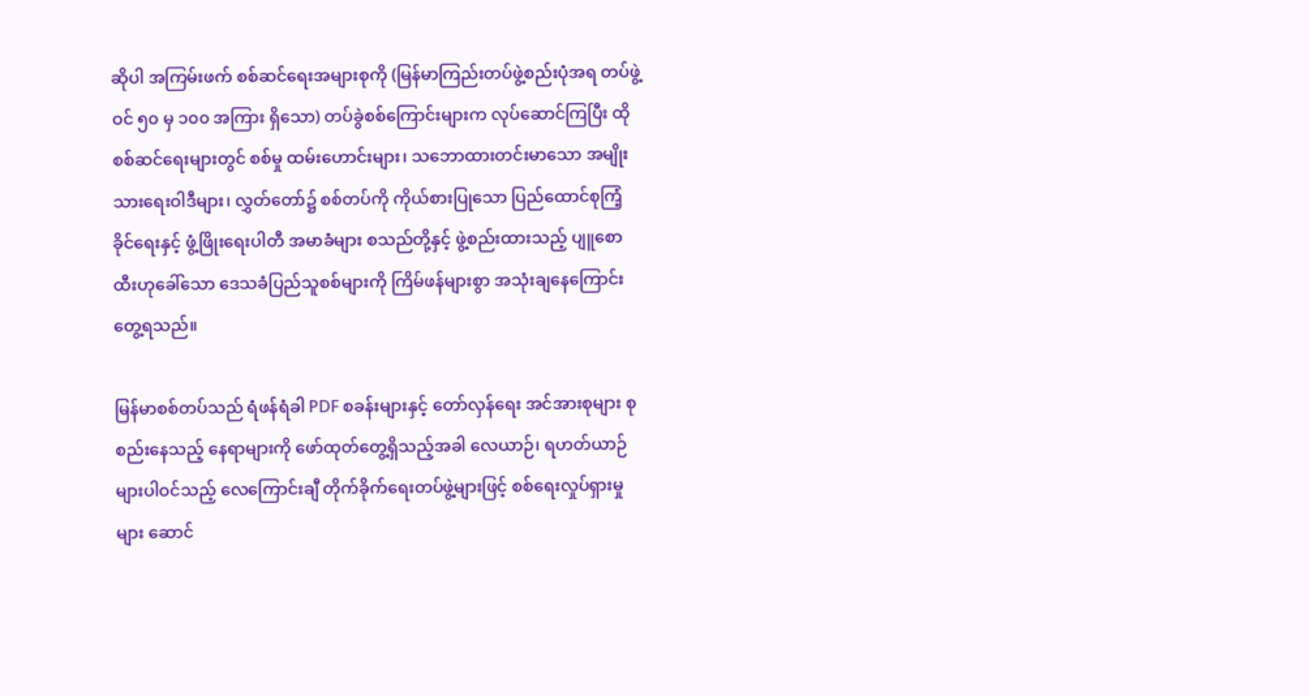ဆိုပါ အကြမ်းဖက် စစ်ဆင်ရေးအများစုကို (မြန်မာကြည်းတပ်ဖွဲ့စည်းပုံအရ တပ်ဖွဲ့ဝင် ၅၀ မှ ၁၀၀ အကြား ရှိသော) တပ်ခွဲစစ်ကြောင်းများက လုပ်ဆောင်ကြပြီး ထိုစစ်ဆင်ရေးများတွင် စစ်မှု ထမ်းဟောင်းများ၊ သဘောထားတင်းမာသော အမျိုးသားရေးဝါဒီများ၊ လွှတ်တော်၌ စစ်တပ်ကို ကိုယ်စားပြုသော ပြည်ထောင်စုကြံ့ခိုင်ရေးနှင့် ဖွံ့ဖြိုးရေးပါတီ အမာခံများ စသည်တို့နှင့် ဖွဲ့စည်းထားသည့် ပျူစောထီးဟုခေါ်သော ဒေသခံပြည်သူစစ်များကို ကြိမ်ဖန်များစွာ အသုံးချနေကြောင်း တွေ့ရသည်။

မြန်မာစစ်တပ်သည် ရံဖန်ရံခါ PDF စခန်းများနှင့် တော်လှန်ရေး အင်အားစုများ စုစည်းနေသည့် နေရာများကို ဖော်ထုတ်တွေ့ရှိသည့်အခါ လေယာဉ်၊ ရဟတ်ယာဉ်များပါဝင်သည့် လေကြောင်းချီ တိုက်ခိုက်ရေးတပ်ဖွဲ့များဖြင့် စစ်ရေးလှုပ်ရှားမှုများ ဆောင်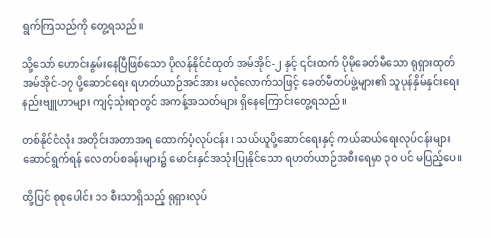ရွက်ကြသည်ကို တွေ့ရသည်။

သို့သော် ဟောင်းနွမ်းနေပြီဖြစ်သော ပိုလန်နိုင်ငံထုတ် အမ်အိုင်-၂ နှင့် ၎င်းထက် ပိုမိုခေတ်မီသော ရုရှားထုတ် အမ်အိုင်-၁၇ ပို့ဆောင်ရေး ရဟတ်ယာဉ်အင်အား မလုံလောက်သဖြင့် ခေတ်မီတပ်ဖွဲ့များ၏ သူပုန်နှိမ်နှင်းရေး နည်းဗျူဟာများ ကျင့်သုံးရာတွင် အကန့်အသတ်များ ရှိနေကြောင်းတွေ့ရသည်။

တစ်နိုင်ငံလုံး အတိုင်းအတာအရ ထောက်ပံ့လုပ်ငန်း ၊ သယ်ယူပို့ဆောင်ရေးနှင့် ကယ်ဆယ်ရေးလုပ်ငန်းများ ဆောင်ရွက်ရန် လေတပ်စခန်းများ၌ မောင်းနှင်အသုံးပြုနိုင်သော ရဟတ်ယာဉ်အစီးရေမှာ ၃၀ ပင် မပြည့်ပေ။

ထို့ပြင် စုစုပေါင်း ၁၁ စီးသာရှိသည့် ရုရှားလုပ်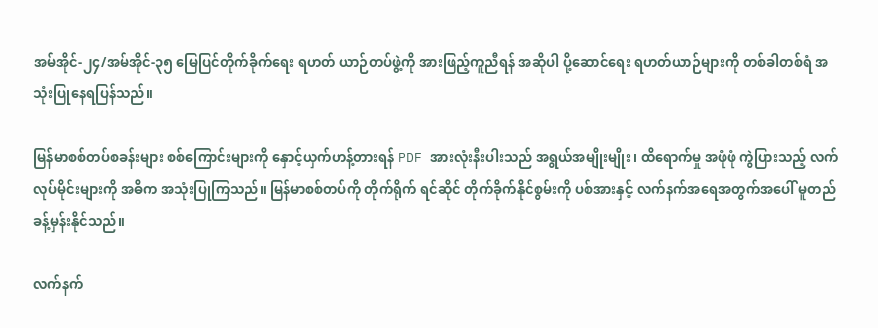အမ်အိုင်-၂၄/အမ်အိုင်-၃၅ မြေပြင်တိုက်ခိုက်ရေး ရဟတ် ယာဉ်တပ်ဖွဲ့ကို အားဖြည့်ကူညီရန် အဆိုပါ ပို့ဆောင်ရေး ရဟတ်ယာဉ်များကို တစ်ခါတစ်ရံ အသုံးပြုနေရပြန်သည်။

မြန်မာစစ်တပ်စခန်းများ စစ်ကြောင်းများကို နှောင့်ယှက်ဟန့်တားရန် PDF အားလုံးနီးပါးသည် အရွယ်အမျိုးမျိုး၊ ထိရောက်မှု အဖုံဖုံ ကွဲပြားသည့် လက်လုပ်မိုင်းများကို အဓိက အသုံးပြုကြသည်။ မြန်မာစစ်တပ်ကို တိုက်ရိုက် ရင်ဆိုင် တိုက်ခိုက်နိုင်စွမ်းကို ပစ်အားနှင့် လက်နက်အရေအတွက်အပေါ် မူတည်ခန့်မှန်းနိုင်သည်။

လက်နက်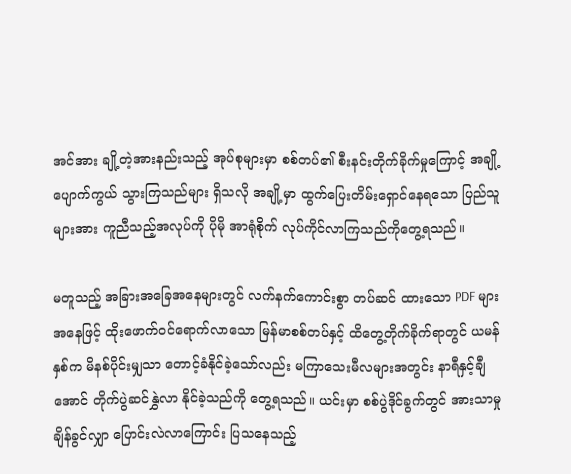အင်အား ချို့တဲ့အားနည်းသည့် အုပ်စုများမှာ စစ်တပ်၏ စီးနင်းတိုက်ခိုက်မှုကြောင့် အချို့ပျောက်ကွယ် သွားကြသည်များ ရှိသလို အချို့မှာ ထွက်ပြေးတိမ်းရှောင်နေရသော ပြည်သူများအား ကူညီသည့်အလုပ်ကို ပိုမို အာရုံစိုက် လုပ်ကိုင်လာကြသည်ကိုတွေ့ရသည်။

မတူသည့် အခြားအခြေအနေများတွင် လက်နက်ကောင်းစွာ တပ်ဆင် ထားသော PDF များအနေဖြင့် ထိုးဖောက်ဝင်ရောက်လာသော မြန်မာစစ်တပ်နှင့် ထိတွေ့တိုက်ခိုက်ရာတွင် ယမန်နှစ်က မိနစ်ပိုင်းမျှသာ တောင့်ခံနိုင်ခဲ့သော်လည်း မကြာသေးမီလများအတွင်း နာရီနှင့်ချီအောင် တိုက်ပွဲဆင်နွှဲလာ နိုင်ခဲ့သည်ကို တွေ့ရသည်။ ယင်းမှာ စစ်ပွဲဒိုင်ခွက်တွင် အားသာမှုချိန်ခွင်လျှာ ပြောင်းလဲလာကြောင်း ပြသနေသည့်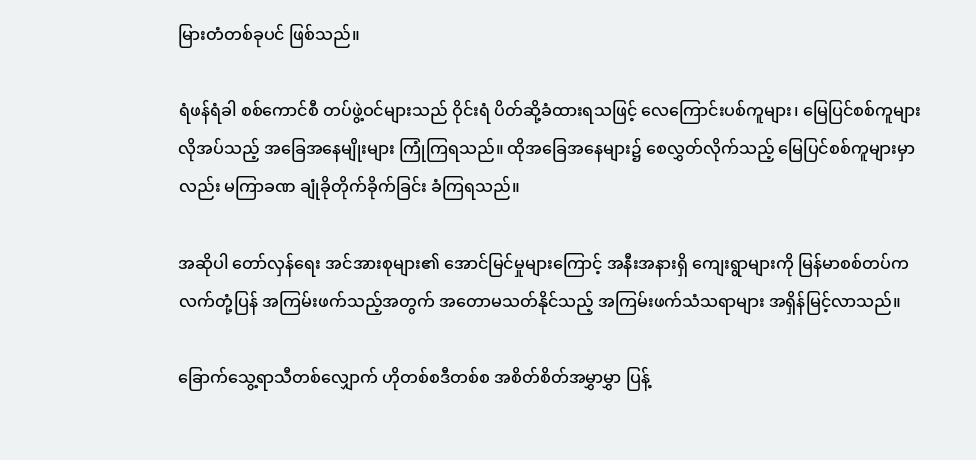မြားတံတစ်ခုပင် ဖြစ်သည်။

ရံဖန်ရံခါ စစ်ကောင်စီ တပ်ဖွဲ့ဝင်များသည် ဝိုင်းရံ ပိတ်ဆို့ခံထားရသဖြင့် လေကြောင်းပစ်ကူများ၊ မြေပြင်စစ်ကူများ လိုအပ်သည့် အခြေအနေမျိုးများ ကြုံကြရသည်။ ထိုအခြေအနေများ၌ စေလွှတ်လိုက်သည့် မြေပြင်စစ်ကူများမှာလည်း မကြာခဏ ချုံခိုတိုက်ခိုက်ခြင်း ခံကြရသည်။

အဆိုပါ တော်လှန်ရေး အင်အားစုများ၏ အောင်မြင်မှုများကြောင့် အနီးအနားရှိ ကျေးရွာများကို မြန်မာစစ်တပ်က လက်တုံ့ပြန် အကြမ်းဖက်သည့်အတွက် အတောမသတ်နိုင်သည့် အကြမ်းဖက်သံသရာများ အရှိန်မြင့်လာသည်။

ခြောက်သွေ့ရာသီတစ်လျှောက် ဟိုတစ်စဒီတစ်စ အစိတ်စိတ်အမွှာမွှာ ပြန့်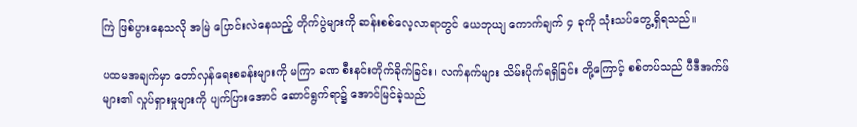ကြဲ ဖြစ်ပွားနေသလို အမြဲ ပြောင်းလဲနေသည့် တိုက်ပွဲများကို ဆန်းစစ်လေ့လာရာတွင် ယေဘုယျ ကောက်ချက် ၄ ခုကို သုံးသပ်တွေ့ရှိရသည်။

ပထမအချက်မှာ တော်လှန်ရေးစခန်းများကို မကြာ ခဏ စီးနင်းတိုက်ခိုက်ခြင်း၊ လက်နက်များ သိမ်းပိုက်ရရှိခြင်း တို့ကြောင့် စစ်တပ်သည် ပီဒီအက်ဖ်များ၏ လှုပ်ရှားမှုများကို ပျက်ပြားအောင် ဆောင်ရွက်ရာ၌ အောင်မြင်ခဲ့သည်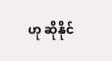ဟု ဆိုနိုင်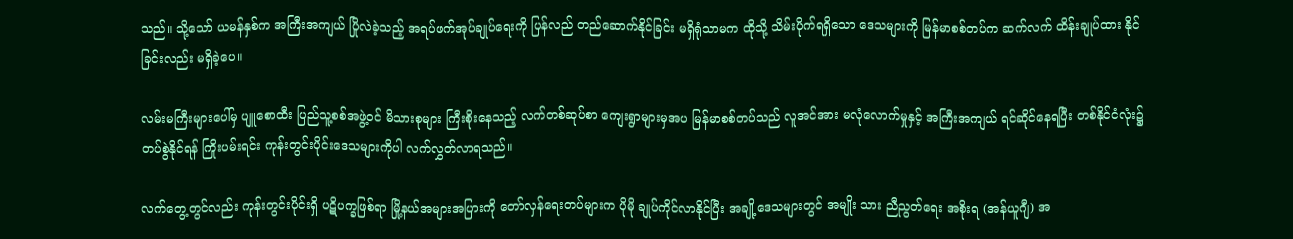သည်။ သို့သော် ယမန်နှစ်က အကြီးအကျယ် ပြိုလဲခဲ့သည့် အရပ်ဖက်အုပ်ချုပ်ရေးကို ပြန်လည် တည်ဆောက်နိုင်ခြင်း မရှိရုံသာမက ထိုသို့ သိမ်းပိုက်ရရှိသော ဒေသများကို မြန်မာစစ်တပ်က ဆက်လက် ထိန်းချုပ်ထား နိုင်ခြင်းလည်း မရှိခဲ့ပေ။

လမ်းမကြီးများပေါ်မှ ပျူစောထီး ပြည်သူ့စစ်အဖွဲ့ဝင် မိသားစုများ ကြီးစိုးနေသည့် လက်တစ်ဆုပ်စာ ကျေးရွာများမှအပ မြန်မာစစ်တပ်သည် လူအင်အား မလုံလောက်မှုနှင့် အကြီးအကျယ် ရင်ဆိုင်နေရပြီး တစ်နိုင်ငံလုံး၌ တပ်စွဲနိုင်ရန် ကြိုးပမ်းရင်း ကုန်းတွင်းပိုင်းဒေသများကိုပါ လက်လွှတ်လာရသည်။

လက်တွေ့တွင်လည်း ကုန်းတွင်းပိုင်းရှိ ပဋိပက္ခဖြစ်ရာ မြို့နယ်အများအပြားကို တော်လှန်ရေးတပ်များက ပိုမို ချုပ်ကိုင်လာနိုင်ပြီး အချို့ဒေသများတွင် အမျိုး သား ညီညွတ်ရေး အစိုးရ (အန်ယူဂျီ) အ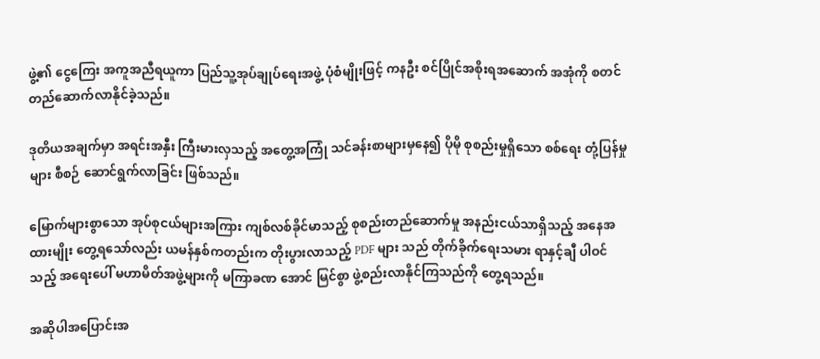ဖွဲ့၏ ငွေကြေး အကူအညီရယူကာ ပြည်သူ့အုပ်ချုပ်ရေးအဖွဲ့ ပုံစံမျိုးဖြင့် ကနဦး စင်ပြိုင်အစိုးရအဆောက် အအုံကို စတင် တည်ဆောက်လာနိုင်ခဲ့သည်။

ဒုတိယအချက်မှာ အရင်းအနှီး ကြီးမားလှသည့် အတွေ့အကြုံ သင်ခန်းစာများမှနေ၍ ပိုမို စုစည်းမှုရှိသော စစ်ရေး တုံ့ပြန်မှုများ စီစဉ် ဆောင်ရွက်လာခြင်း ဖြစ်သည်။

မြောက်များစွာသော အုပ်စုငယ်များအကြား ကျစ်လစ်ခိုင်မာသည့် စုစည်းတည်ဆောက်မှု အနည်းငယ်သာရှိသည့် အနေအထားမျိုး တွေ့ရသော်လည်း ယမန်နှစ်ကတည်းက တိုးပွားလာသည့် PDF များ သည် တိုက်ခိုက်ရေးသမား ရာနှင့်ချီ ပါဝင်သည့် အရေးပေါ် မဟာမိတ်အဖွဲ့များကို မကြာခဏ အောင် မြင်စွာ ဖွဲ့စည်းလာနိုင်ကြသည်ကို တွေ့ရသည်။

အဆိုပါအပြောင်းအ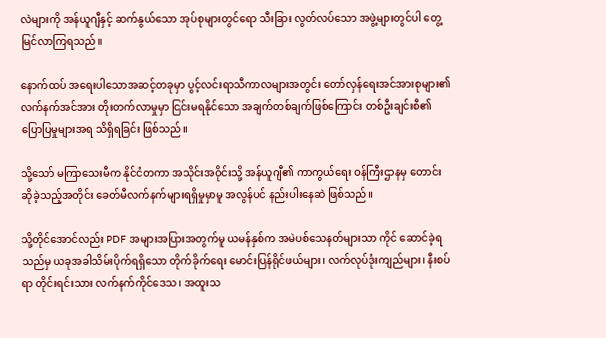လဲများကို အန်ယူဂျီနှင့် ဆက်နွယ်သော အုပ်စုများတွင်ရော သီးခြား လွတ်လပ်သော အဖွဲ့များတွင်ပါ တွေ့မြင်လာကြရသည်။

နောက်ထပ် အရေးပါသောအဆင့်တခုမှာ ပွင့်လင်းရာသီကာလများအတွင်း တော်လှန်ရေးအင်အားစုများ၏ လက်နက်အင်အား တိုးတက်လာမှုမှာ ငြင်းမရနိုင်သော အချက်တစ်ချက်ဖြစ်ကြောင်း တစ်ဦးချင်းစီ၏ ပြောပြမှုများအရ သိရှိရခြင်း ဖြစ်သည်။

သို့သော် မကြာသေးမီက နိုင်ငံတကာ အသိုင်းအဝိုင်းသို့ အန်ယူဂျီ၏ ကာကွယ်ရေး ဝန်ကြီးဌာနမှ တောင်းဆိုခဲ့သည့်အတိုင်း ခေတ်မီလက်နက်များရရှိမှုမှာမူ အလွန်ပင် နည်းပါးနေဆဲ ဖြစ်သည်။

သို့တိုင်အောင်လည်း PDF အများအပြားအတွက်မူ ယမန်နှစ်က အမဲပစ်သေနတ်များသာ ကိုင် ဆောင်ခဲ့ရသည်မှ ယခုအခါသိမ်းပိုက်ရရှိသော တိုက်ခိုက်ရေး မောင်းပြန်ရိုင်ဖယ်များ၊ လက်လုပ်ဒုံးကျည်များ၊ နီးစပ်ရာ တိုင်းရင်းသား လက်နက်ကိုင်ဒေသ၊ အထူးသ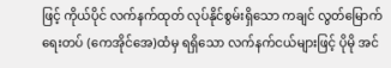ဖြင့် ကိုယ်ပိုင် လက်နက်ထုတ် လုပ်နိုင်စွမ်းရှိသော ကချင် လွတ်မြောက်ရေးတပ် (ကေအိုင်အေ)ထံမှ ရရှိသော လက်နက်ငယ်များဖြင့် ပိုမို အင်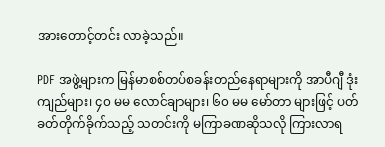အားတောင့်တင်း လာခဲ့သည်။

PDF အဖွဲ့များက မြန်မာစစ်တပ်စခန်းတည်နေရာများကို အာပီဂျီ ဒုံးကျည်များ၊ ၄၀ မမ လောင်ချာများ၊ ၆၀ မမ မော်တာ များဖြင့် ပတ်ခတ်တိုက်ခိုက်သည့် သတင်းကို မကြာခဏဆိုသလို ကြားလာရ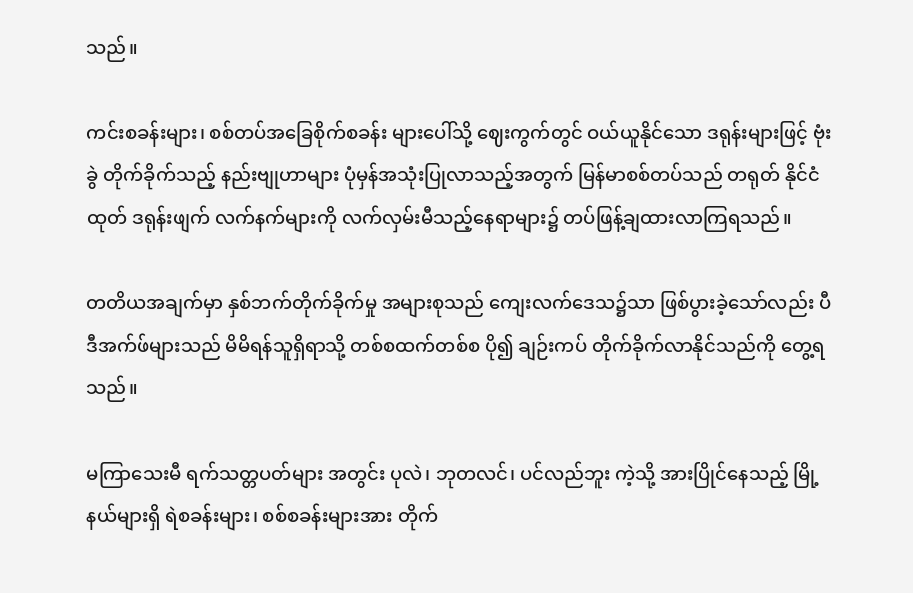သည်။

ကင်းစခန်းများ၊ စစ်တပ်အခြေစိုက်စခန်း များပေါ်သို့ ဈေးကွက်တွင် ဝယ်ယူနိုင်သော ဒရုန်းများဖြင့် ဗုံးခွဲ တိုက်ခိုက်သည့် နည်းဗျုဟာများ ပုံမှန်အသုံးပြုလာသည့်အတွက် မြန်မာစစ်တပ်သည် တရုတ် နိုင်ငံထုတ် ဒရုန်းဖျက် လက်နက်များကို လက်လှမ်းမီသည့်နေရာများ၌ တပ်ဖြန့်ချထားလာကြရသည်။

တတိယအချက်မှာ နှစ်ဘက်တိုက်ခိုက်မှု အများစုသည် ကျေးလက်ဒေသ၌သာ ဖြစ်ပွားခဲ့သော်လည်း ပီဒီအက်ဖ်များသည် မိမိရန်သူရှိရာသို့ တစ်စထက်တစ်စ ပို၍ ချဉ်းကပ် တိုက်ခိုက်လာနိုင်သည်ကို တွေ့ရသည်။

မကြာသေးမီ ရက်သတ္တပတ်များ အတွင်း ပုလဲ၊ ဘုတလင်၊ ပင်လည်ဘူး ကဲ့သို့ အားပြိုင်နေသည့် မြို့နယ်များရှိ ရဲစခန်းများ၊ စစ်စခန်းများအား တိုက်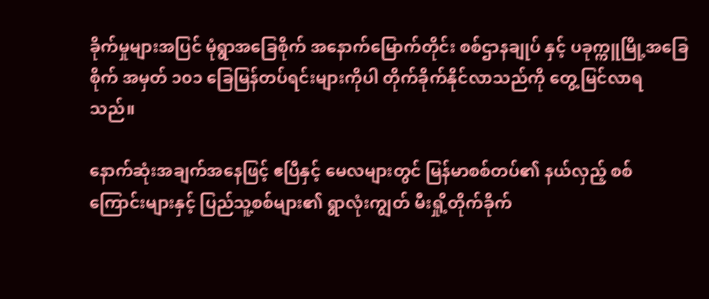ခိုက်မှုများအပြင် မုံရွာအခြေစိုက် အနောက်မြောက်တိုင်း စစ်ဌာနချုပ် နှင့် ပခုက္ကူမြို့အခြေစိုက် အမှတ် ၁၀၁ ခြေမြန်တပ်ရင်းများကိုပါ တိုက်ခိုက်နိုင်လာသည်ကို တွေ့မြင်လာရသည်။

နောက်ဆုံးအချက်အနေဖြင့် ဧပြီနှင့် မေလများတွင် မြန်မာစစ်တပ်၏ နယ်လှည့် စစ်ကြောင်းများနှင့် ပြည်သူ့စစ်များ၏ ရွာလုံးကျွတ် မီးရှို့တိုက်ခိုက်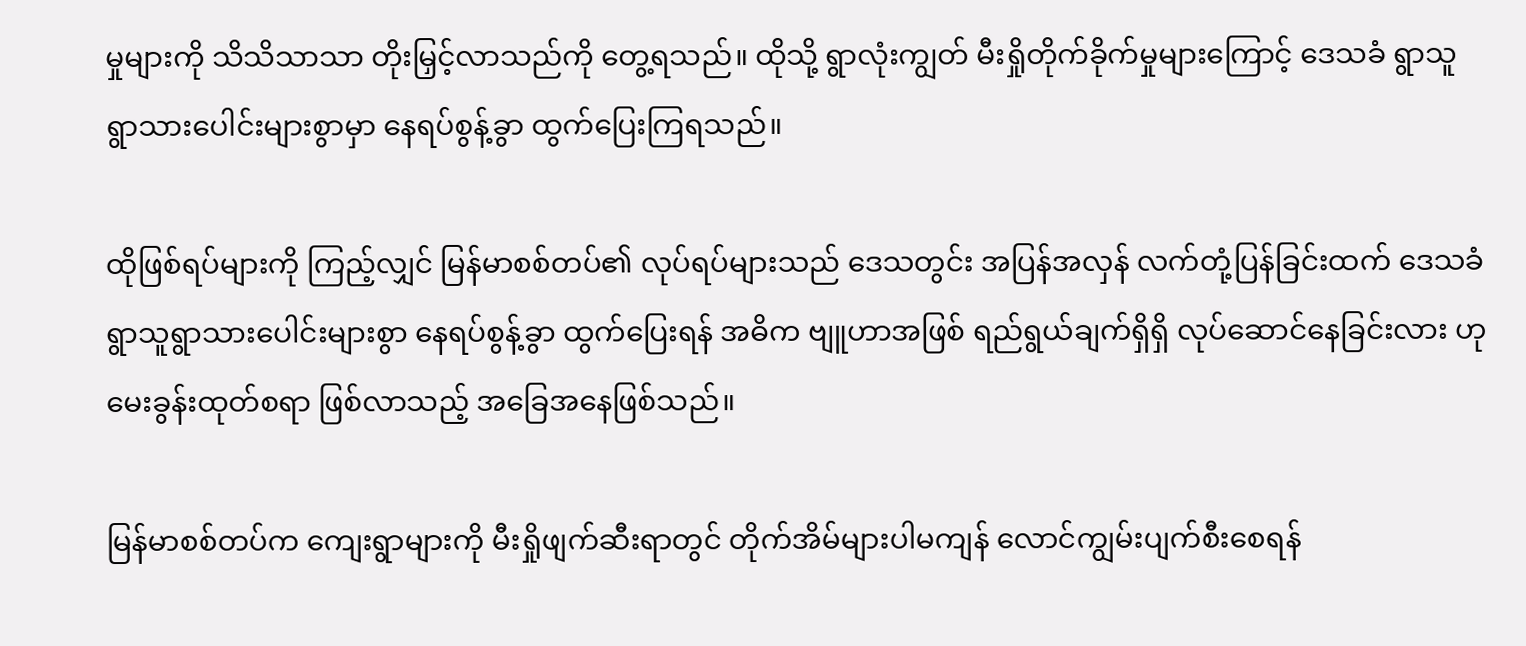မှုများကို သိသိသာသာ တိုးမြှင့်လာသည်ကို တွေ့ရသည်။ ထိုသို့ ရွာလုံးကျွတ် မီးရှိုတိုက်ခိုက်မှုများကြောင့် ဒေသခံ ရွာသူရွာသားပေါင်းများစွာမှာ နေရပ်စွန့်ခွာ ထွက်ပြေးကြရသည်။

ထိုဖြစ်ရပ်များကို ကြည့်လျှင် မြန်မာစစ်တပ်၏ လုပ်ရပ်များသည် ဒေသတွင်း အပြန်အလှန် လက်တုံ့ပြန်ခြင်းထက် ဒေသခံ ရွာသူရွာသားပေါင်းများစွာ နေရပ်စွန့်ခွာ ထွက်ပြေးရန် အဓိက ဗျူဟာအဖြစ် ရည်ရွယ်ချက်ရှိရှိ လုပ်ဆောင်နေခြင်းလား ဟု မေးခွန်းထုတ်စရာ ဖြစ်လာသည့် အခြေအနေဖြစ်သည်။

မြန်မာစစ်တပ်က ကျေးရွာများကို မီးရှိုဖျက်ဆီးရာတွင် တိုက်အိမ်များပါမကျန် လောင်ကျွမ်းပျက်စီးစေရန်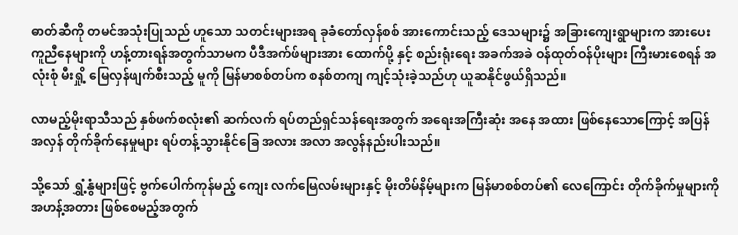ဓာတ်ဆီကို တမင်အသုံးပြုသည် ဟူသော သတင်းများအရ ခုခံတော်လှန်စစ် အားကောင်းသည့် ဒေသများ၌ အခြားကျေးရွာများက အားပေးကူညီနေများကို ဟန့်တားရန်အတွက်သာမက ပီဒီအက်ဖ်များအား ထောက်ပို့ နှင့် စည်းရုံးရေး အခက်အခဲ ဝန်ထုတ်ဝန်ပိုးများ ကြီးမားစေရန် အလုံးစုံ မီးရှို့ မြေလှန်ဖျက်စီးသည့် မူကို မြန်မာစစ်တပ်က စနစ်တကျ ကျင့်သုံးခဲ့သည်ဟု ယူဆနိုင်ဖွယ်ရှိသည်။

လာမည့်မိုးရာသီသည် နှစ်ဖက်စလုံး၏ ဆက်လက် ရပ်တည်ရှင်သန်ရေးအတွက် အရေးအကြီးဆုံး အနေ အထား ဖြစ်နေသောကြောင့် အပြန်အလှန် တိုက်ခိုက်နေမှုများ ရပ်တန့်သွားနိုင်ခြေ အလား အလာ အလွန်နည်းပါးသည်။

သို့သော် ရွှံ့နွံများဖြင့် ဗွက်ပေါက်ကုန်မည့် ကျေး လက်မြေလမ်းများနှင့် မိုးတိမ်နိမ့်များက မြန်မာစစ်တပ်၏ လေကြောင်း တိုက်ခိုက်မှုများကို အဟန့်အတား ဖြစ်စေမည့်အတွက်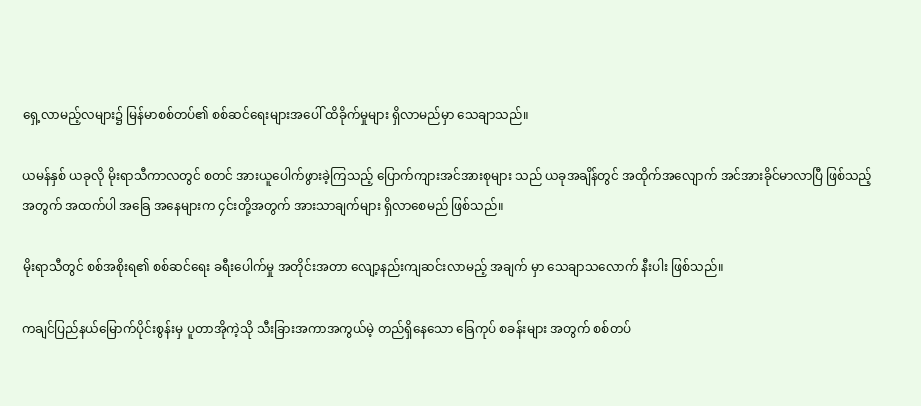ရှေ့လာမည့်လများ၌ မြန်မာစစ်တပ်၏ စစ်ဆင်ရေးများအပေါ် ထိခိုက်မှုများ ရှိလာမည်မှာ သေချာသည်။

ယမန်နှစ် ယခုလို မိုးရာသီကာလတွင် စတင် အားယူပေါက်ဖွားခဲ့ကြသည့် ပြောက်ကျားအင်အားစုများ သည် ယခုအချိန်တွင် အထိုက်အလျောက် အင်အားခိုင်မာလာပြီ ဖြစ်သည့်အတွက် အထက်ပါ အခြေ အနေများက ၄င်းတို့အတွက် အားသာချက်များ ရှိလာစေမည် ဖြစ်သည်။

မိုးရာသီတွင် စစ်အစိုးရ၏ စစ်ဆင်ရေး ခရီးပေါက်မှု အတိုင်းအတာ လျော့နည်းကျဆင်းလာမည့် အချက် မှာ သေချာသလောက် နီးပါး ဖြစ်သည်။

ကချင်ပြည်နယ်မြောက်ပိုင်းစွန်းမှ ပူတာအိုကဲ့သို သီးခြားအကာအကွယ်မဲ့ တည်ရှိနေသော ခြေကုပ် စခန်းများ အတွက် စစ်တပ်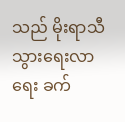သည် မိုးရာသီ သွားရေးလာရေး ခက်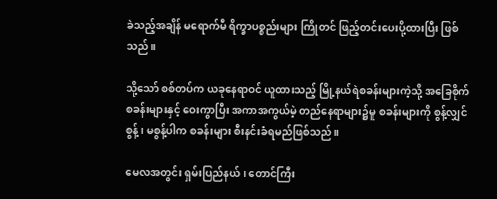ခဲသည့်အချိန် မရောက်မီ ရိက္ခာပစ္စည်းများ ကြိုတင် ဖြည့်တင်းပေးပို့ထားပြီး ဖြစ်သည်။

သို့သော် စစ်တပ်က ယခုနေရာဝင် ယူထားသည့် မြို့နယ်ရဲစခန်းများကဲ့သို့ အခြေစိုက်စခန်းများနှင့် ဝေးကွာပြီး အကာအကွယ်မဲ့ တည်နေရာများ၌မူ စခန်းများကို စွန့်လျှင် စွန့်၊ မစွန့်ပါက စခန်းများ စီးနင်းခံရမည်ဖြစ်သည်။

မေလအတွင်း ရှမ်းပြည်နယ်၊ တောင်ကြီး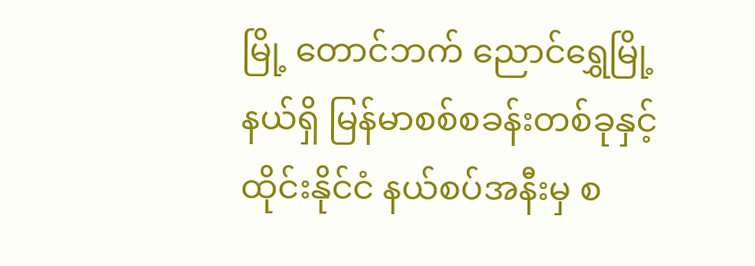မြို့ တောင်ဘက် ညောင်ရွှေမြို့နယ်ရှိ မြန်မာစစ်စခန်းတစ်ခုနှင့် ထိုင်းနိုင်ငံ နယ်စပ်အနီးမှ စ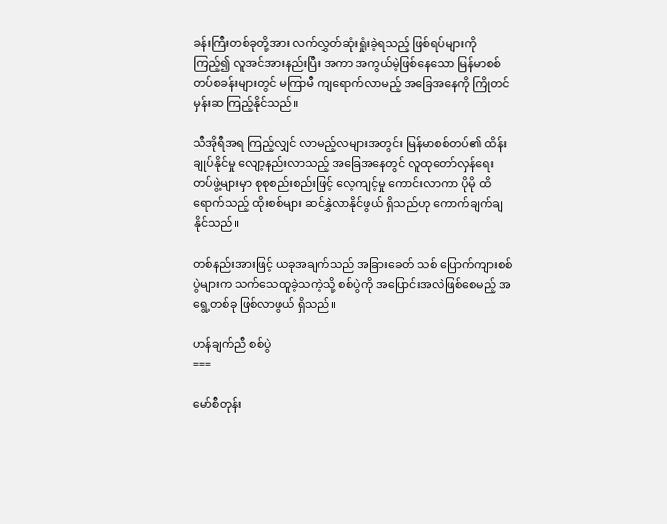ခန်းကြီးတစ်ခုတို့အား လက်လွှတ်ဆုံးရှုံးခဲ့ရသည့် ဖြစ်ရပ်များကို ကြည့်၍ လူအင်အားနည်းပြီး အကာ အကွယ်မဲ့ဖြစ်နေသော မြန်မာစစ်တပ်စခန်းများတွင် မကြာမီ ကျရောက်လာမည့် အခြေအနေကို ကြိုတင် မှန်းဆ ကြည့်နိုင်သည်။

သီအိုရီအရ ကြည့်လျှင် လာမည့်လများအတွင်း မြန်မာစစ်တပ်၏ ထိန်းချုပ်နိုင်မှု လျော့နည်းလာသည့် အခြေအနေတွင် လူထုတော်လှန်ရေး တပ်ဖွဲ့များမှာ စုစုစည်းစည်းဖြင့် လေ့ကျင့်မှု ကောင်းလာကာ ပိုမို ထိရောက်သည့် ထိုးစစ်များ ဆင်နွှဲလာနိုင်ဖွယ် ရှိသည်ဟု ကောက်ချက်ချနိုင်သည်။

တစ်နည်းအားဖြင့် ယခုအချက်သည် အခြားခေတ် သစ် ပြောက်ကျားစစ်ပွဲများက သက်သေထူခဲ့သကဲ့သို့ စစ်ပွဲကို အပြောင်းအလဲဖြစ်စေမည့် အရွေ့တစ်ခု ဖြစ်လာဖွယ် ရှိသည်။

ဟန်ချက်ညီ စစ်ပွဲ
===

မော်စီတုန်း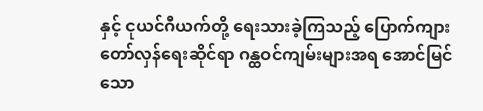နှင့် ငုယင်ဂီယက်တို့ ရေးသားခဲ့ကြသည့် ပြောက်ကျား တော်လှန်ရေးဆိုင်ရာ ဂန္ထဝင်ကျမ်းများအရ အောင်မြင်သော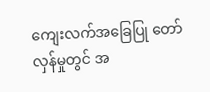ကျေးလက်အခြေပြု တော်လှန်မှုတွင် အ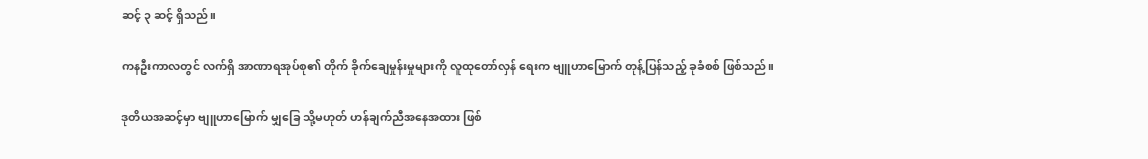ဆင့် ၃ ဆင့် ရှိသည်။

ကနဦးကာလတွင် လက်ရှိ အာဏာရအုပ်စု၏ တိုက် ခိုက်ချေမှုန်းမှုများကို လူထုတော်လှန် ရေးက ဗျူဟာမြောက် တုန့်ပြန်သည့် ခုခံစစ် ဖြစ်သည်။

ဒုတိယအဆင့်မှာ ဗျူဟာမြောက် မျှခြေ သို့မဟုတ် ဟန်ချက်ညီအနေအထား ဖြစ်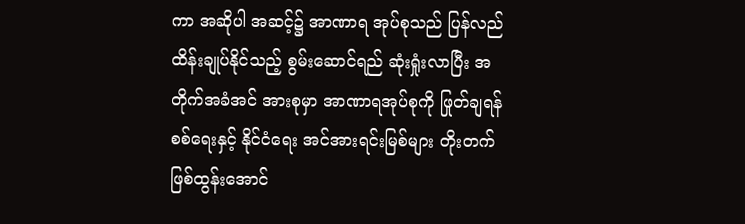ကာ အဆိုပါ အဆင့်၌ အာဏာရ အုပ်စုသည် ပြန်လည်ထိန်းချုပ်နိုင်သည့် စွမ်းဆောင်ရည် ဆုံးရှုံးလာပြီး အတိုက်အခံအင် အားစုမှာ အာဏာရအုပ်စုကို ဖြုတ်ချရန် စစ်ရေးနှင့် နိုင်ငံရေး အင်အားရင်းမြစ်များ တိုးတက်ဖြစ်ထွန်းအောင်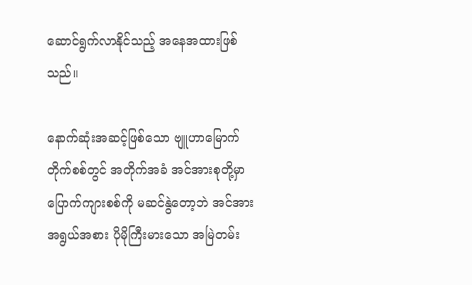ဆောင်ရွက်လာနိုင်သည့် အနေအထားဖြစ်သည်။

နောက်ဆုံးအဆင့်ဖြစ်သော ဗျူဟာမြောက် တိုက်စစ်တွင် အတိုက်အခံ အင်အားစုတို့မှာ ပြောက်ကျားစစ်ကို မဆင်နွဲတော့ဘဲ အင်အားအရွယ်အစား ပိုမိုကြီးမားသော အမြဲတမ်း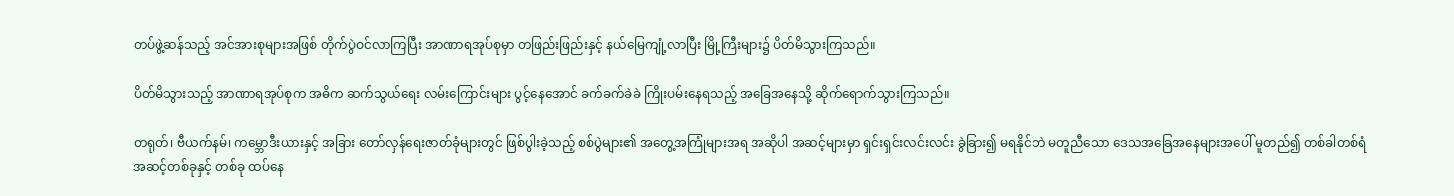တပ်ဖွဲ့ဆန်သည့် အင်အားစုများအဖြစ် တိုက်ပွဲဝင်လာကြပြီး အာဏာရအုပ်စုမှာ တဖြည်းဖြည်းနှင့် နယ်မြေကျုံ့လာပြီး မြို့ကြီးများ၌ ပိတ်မိသွားကြသည်။

ပိတ်မိသွားသည့် အာဏာရအုပ်စုက အဓိက ဆက်သွယ်ရေး လမ်းကြောင်းများ ပွင့်နေအောင် ခက်ခက်ခဲခဲ ကြိုးပမ်းနေရသည့် အခြေအနေသို့ ဆိုက်ရောက်သွားကြသည်။

တရုတ်၊ ဗီယက်နမ်၊ ကမ္ဘောဒီးယားနှင့် အခြား တော်လှန်ရေးဇာတ်ခုံများတွင် ဖြစ်ပွါးခဲ့သည့် စစ်ပွဲများ၏ အတွေ့အကြုံများအရ အဆိုပါ အဆင့်များမှာ ရှင်းရှင်းလင်းလင်း ခွဲခြား၍ မရနိုင်ဘဲ မတူညီသော ဒေသအခြေအနေများအပေါ် မူတည်၍ တစ်ခါတစ်ရံ အဆင့်တစ်ခုနှင့် တစ်ခု ထပ်နေ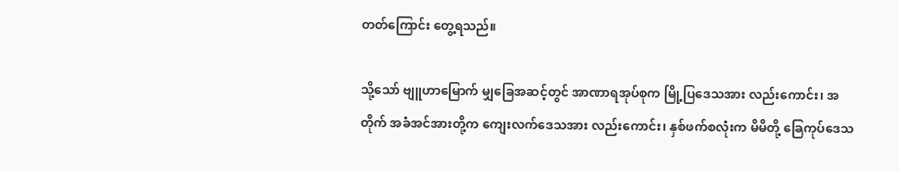တတ်ကြောင်း တွေ့ရသည်။

သို့သော် ဗျူဟာမြောက် မျှခြေအဆင့်တွင် အာဏာရအုပ်စုက မြို့ပြဒေသအား လည်းကောင်း၊ အတိုက် အခံအင်အားတို့က ကျေးလက်ဒေသအား လည်းကောင်း၊ နှစ်ဖက်စလုံးက မိမိတို့ ခြေကုပ်ဒေသ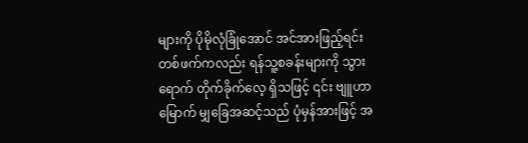များကို ပိုမိုလုံခြုံအောင် အင်အားဖြည့်ရင်း တစ်ဖက်ကလည်း ရန်သူ့စခန်းများကို သွားရောက် တိုက်ခိုက်လေ့ ရှိသဖြင့် ၎င်း ဗျူဟာမြောက် မျှခြေအဆင့်သည် ပုံမှန်အားဖြင့် အ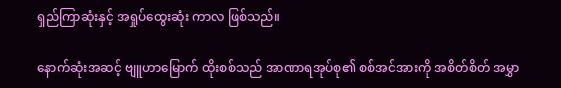ရှည်ကြာဆုံးနှင့် အရှုပ်ထွေးဆုံး ကာလ ဖြစ်သည်။

နောက်ဆုံးအဆင့် ဗျူဟာမြောက် ထိုးစစ်သည် အာဏာရအုပ်စု၏ စစ်အင်အားကို အစိတ်စိတ် အမွှာ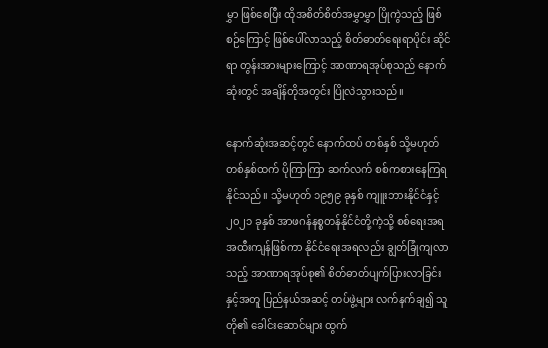မွှာ ဖြစ်စေပြီး ထိုအစိတ်စိတ်အမွှာမွှာ ပြိုကွဲသည့် ဖြစ်စဉ်ကြောင့် ဖြစ်ပေါ်လာသည့် စိတ်ဓာတ်ရေးရာပိုင်း ဆိုင်ရာ တွန်းအားများကြောင့် အာဏာရအုပ်စုသည် နောက်ဆုံးတွင် အချိန်တိုအတွင်း ပြိုလဲသွားသည်။

နောက်ဆုံးအဆင့်တွင် နောက်ထပ် တစ်နှစ် သို့မဟုတ် တစ်နှစ်ထက် ပိုကြာကြာ ဆက်လက် စစ်ကစားနေကြရ နိုင်သည်။ သို့မဟုတ် ၁၉၅၉ ခုနှစ် ကျူးဘားနိုင်ငံနှင့် ၂၀၂၁ ခုနှစ် အာဖဂန်နစ္စတန်နိုင်ငံတို့ကဲ့သို့ စစ်ရေးအရ အထီးကျန်ဖြစ်ကာ နိုင်ငံရေးအရလည်း ချွတ်ခြုံကျလာသည့် အာဏာရအုပ်စု၏ စိတ်ဓာတ်ပျက်ပြားလာခြင်းနှင့်အတူ ပြည်နယ်အဆင့် တပ်ဖွဲ့များ လက်နက်ချ၍ သူတို၏ ခေါင်းဆောင်များ ထွက်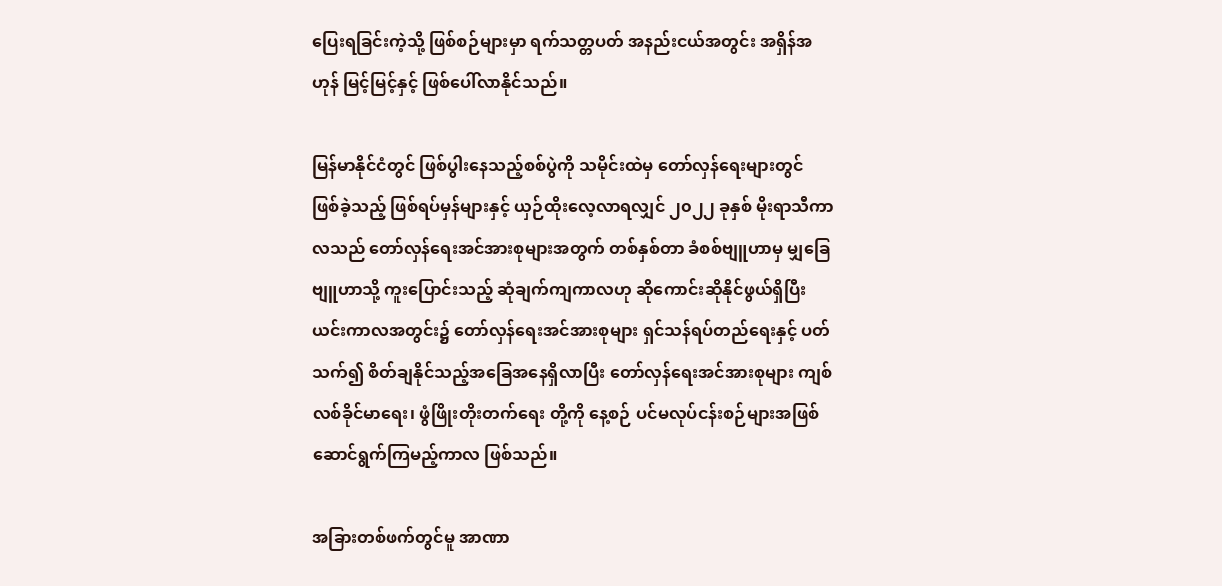ပြေးရခြင်းကဲ့သို့ ဖြစ်စဉ်များမှာ ရက်သတ္တပတ် အနည်းငယ်အတွင်း အရှိန်အဟုန် မြင့်မြင့်နှင့် ဖြစ်ပေါ်လာနိုင်သည်။

မြန်မာနိုင်ငံတွင် ဖြစ်ပွါးနေသည့်စစ်ပွဲကို သမိုင်းထဲမှ တော်လှန်ရေးများတွင် ဖြစ်ခဲ့သည့် ဖြစ်ရပ်မှန်များနှင့် ယှဉ်ထိုးလေ့လာရလျှင် ၂၀၂၂ ခုနှစ် မိုးရာသီကာလသည် တော်လှန်ရေးအင်အားစုများအတွက် တစ်နှစ်တာ ခံစစ်ဗျူဟာမှ မျှခြေဗျူဟာသို့ ကူးပြောင်းသည့် ဆုံချက်ကျကာလဟု ဆိုကောင်းဆိုနိုင်ဖွယ်ရှိပြီး ယင်းကာလအတွင်း၌ တော်လှန်ရေးအင်အားစုများ ရှင်သန်ရပ်တည်ရေးနှင့် ပတ်သက်၍ စိတ်ချနိုင်သည့်အခြေအနေရှိလာပြီး တော်လှန်ရေးအင်အားစုများ ကျစ်လစ်ခိုင်မာရေး၊ ဖွံဖြိုးတိုးတက်ရေး တို့ကို နေ့စဉ် ပင်မလုပ်ငန်းစဉ်များအဖြစ် ဆောင်ရွက်ကြမည့်ကာလ ဖြစ်သည်။

အခြားတစ်ဖက်တွင်မူ အာဏာ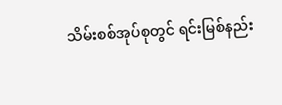သိမ်းစစ်အုပ်စုတွင် ရင်းမြစ်နည်း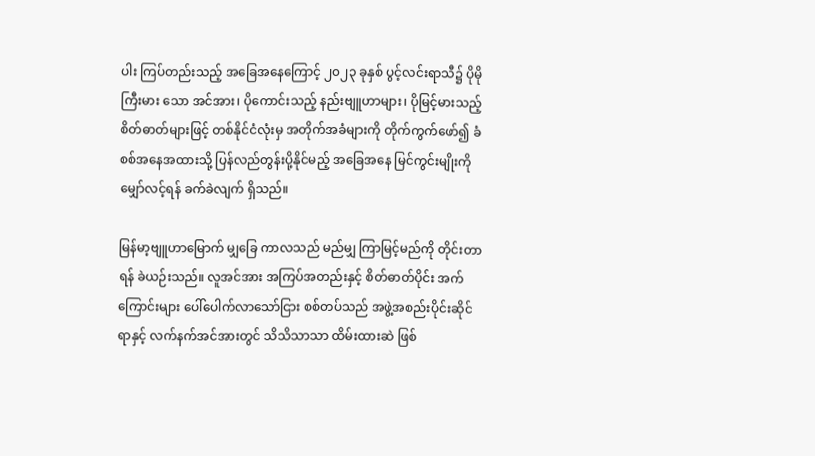ပါး ကြပ်တည်းသည့် အခြေအနေကြောင့် ၂၀၂၃ ခုနှစ် ပွင့်လင်းရာသီ၌ ပိုမို ကြီးမား သော အင်အား၊ ပိုကောင်းသည့် နည်းဗျူဟာများ၊ ပိုမြင့်မားသည့် စိတ်ဓာတ်များဖြင့် တစ်နိုင်ငံလုံးမှ အတိုက်အခံများကို တိုက်ကွက်ဖော်၍ ခံစစ်အနေအထားသို့ ပြန်လည်တွန်းပို့နိုင်မည့် အခြေအနေ မြင်ကွင်းမျိုးကို မျှော်လင့်ရန် ခက်ခဲလျက် ရှိသည်။

မြန်မာ့ဗျူဟာမြောက် မျှခြေ ကာလသည် မည်မျှ ကြာမြင့်မည်ကို တိုင်းတာရန် ခဲယဉ်းသည်။ လူအင်အား အကြပ်အတည်းနှင့် စိတ်ဓာတ်ပိုင်း အက်ကြောင်းများ ပေါ်ပေါက်လာသော်ငြား စစ်တပ်သည် အဖွဲ့အစည်းပိုင်းဆိုင်ရာနှင့် လက်နက်အင်အားတွင် သိသိသာသာ ထိမ်းထားဆဲ ဖြစ်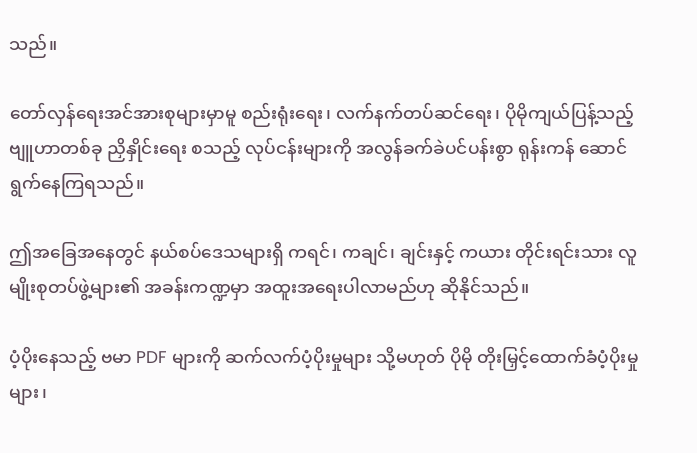သည်။

တော်လှန်ရေးအင်အားစုများမှာမူ စည်းရုံးရေး၊ လက်နက်တပ်ဆင်ရေး၊ ပိုမိုကျယ်ပြန့်သည့် ဗျူဟာတစ်ခု ညှိနှိုင်းရေး စသည့် လုပ်ငန်းများကို အလွန်ခက်ခဲပင်ပန်းစွာ ရုန်းကန် ဆောင်ရွက်နေကြရသည်။

ဤအခြေအနေတွင် နယ်စပ်ဒေသများရှိ ကရင်၊ ကချင်၊ ချင်းနှင့် ကယား တိုင်းရင်းသား လူမျိုးစုတပ်ဖွဲ့များ၏ အခန်းကဏ္ဍမှာ အထူးအရေးပါလာမည်ဟု ဆိုနိုင်သည်။

ပံ့ပိုးနေသည့် ဗမာ PDF များကို ဆက်လက်ပံ့ပိုးမှုများ သို့မဟုတ် ပိုမို တိုးမြှင့်ထောက်ခံပံ့ပိုးမှုများ၊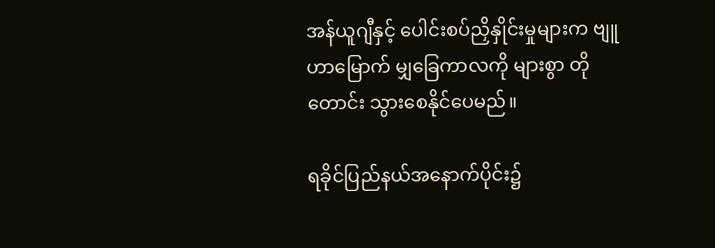အန်ယူဂျီနှင့် ပေါင်းစပ်ညှိနှိုင်းမှုများက ဗျူဟာမြောက် မျှခြေကာလကို များစွာ တိုတောင်း သွားစေနိုင်ပေမည်။

ရခိုင်ပြည်နယ်အနောက်ပိုင်း၌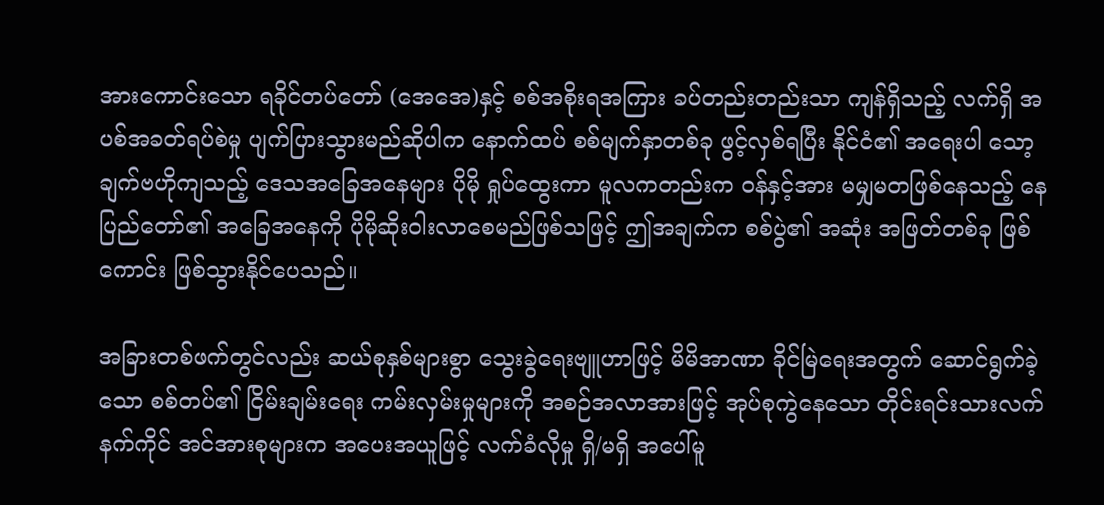အားကောင်းသော ရခိုင်တပ်တော် (အေအေ)နှင့် စစ်အစိုးရအကြား ခပ်တည်းတည်းသာ ကျန်ရှိသည့် လက်ရှိ အပစ်အခတ်ရပ်စဲမှု ပျက်ပြားသွားမည်ဆိုပါက နောက်ထပ် စစ်မျက်နှာတစ်ခု ဖွင့်လှစ်ရပြီး နိုင်ငံ၏ အရေးပါ သော့ချက်ဗဟိုကျသည့် ဒေသအခြေအနေများ ပိုမို ရှုပ်ထွေးကာ မူလကတည်းက ဝန်နှင့်အား မမျှမတဖြစ်နေသည့် နေပြည်တော်၏ အခြေအနေကို ပိုမိုဆိုးဝါးလာစေမည်ဖြစ်သဖြင့် ဤအချက်က စစ်ပွဲ၏ အဆုံး အဖြတ်တစ်ခု ဖြစ်ကောင်း ဖြစ်သွားနိုင်ပေသည်။

အခြားတစ်ဖက်တွင်လည်း ဆယ်စုနှစ်များစွာ သွေးခွဲရေးဗျူဟာဖြင့် မိမိအာဏာ ခိုင်မြဲရေးအတွက် ဆောင်ရွက်ခဲ့သော စစ်တပ်၏ ငြိမ်းချမ်းရေး ကမ်းလှမ်းမှုများကို အစဉ်အလာအားဖြင့် အုပ်စုကွဲနေသော တိုင်းရင်းသားလက်နက်ကိုင် အင်အားစုများက အပေးအယူဖြင့် လက်ခံလိုမှု ရှိ/မရှိ အပေါ်မူ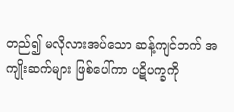တည်၍ မလိုလားအပ်သော ဆန့်ကျင်ဘက် အကျိုးဆက်များ ဖြစ်ပေါ်ကာ ပဋိပက္ခကို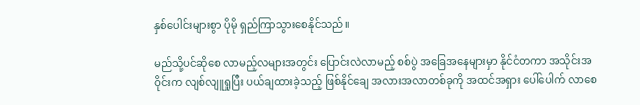နှစ်ပေါင်းများစွာ ပိုမို ရှည်ကြာသွားစေနိုင်သည်။

မည်သို့ပင်ဆိုစေ လာမည့်လများအတွင်း ပြောင်းလဲလာမည့် စစ်ပွဲ အခြေအနေများမှာ နိုင်ငံတကာ အသိုင်းအဝိုင်းက လျစ်လျူရှုပြီး ပယ်ချထားခဲ့သည့် ဖြစ်နိုင်ချေ အလားအလာတစ်ခုကို အထင်အရှား ပေါ်ပေါက် လာစေ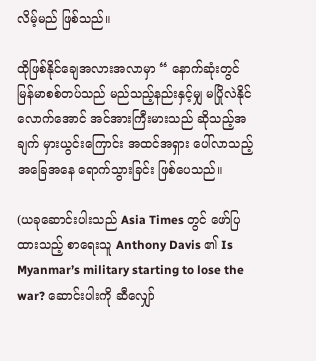လိမ့်မည် ဖြစ်သည်။

ထိုဖြစ်နိုင်ချေအလားအလာမှာ “ နောက်ဆုံးတွင် မြန်မာစစ်တပ်သည် မည်သည့်နည်းနှင့်မျှ မပြိုလဲနိုင်လောက်အောင် အင်အားကြီးမားသည် ဆိုသည့်အချက် မှားယွင်းကြောင်း အထင်အရှား ပေါ်လာသည့် အခြေအနေ ရောက်သွားခြင်း ဖြစ်ပေသည်။

(ယခုဆောင်းပါးသည် Asia Times တွင် ဖော်ပြထားသည့် စာရေးသူ Anthony Davis ၏ Is Myanmar’s military starting to lose the war? ဆောင်းပါးကို ဆီလျှော်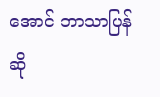အောင် ဘာသာပြန်ဆို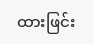ထားဖြင်း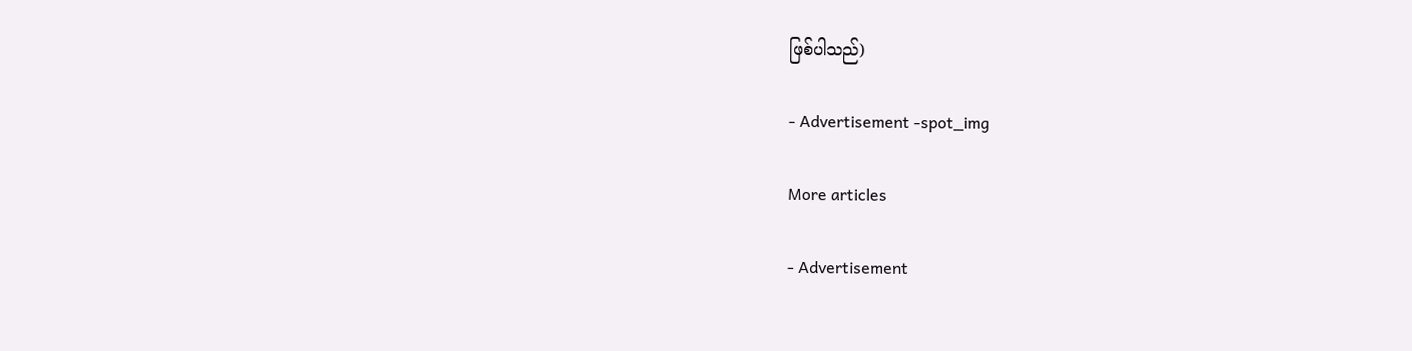ဖြစ်ပါသည်)

- Advertisement -spot_img

More articles

- Advertisement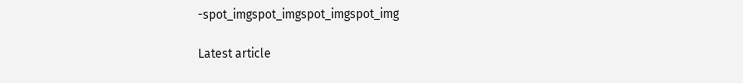-spot_imgspot_imgspot_imgspot_img

Latest article